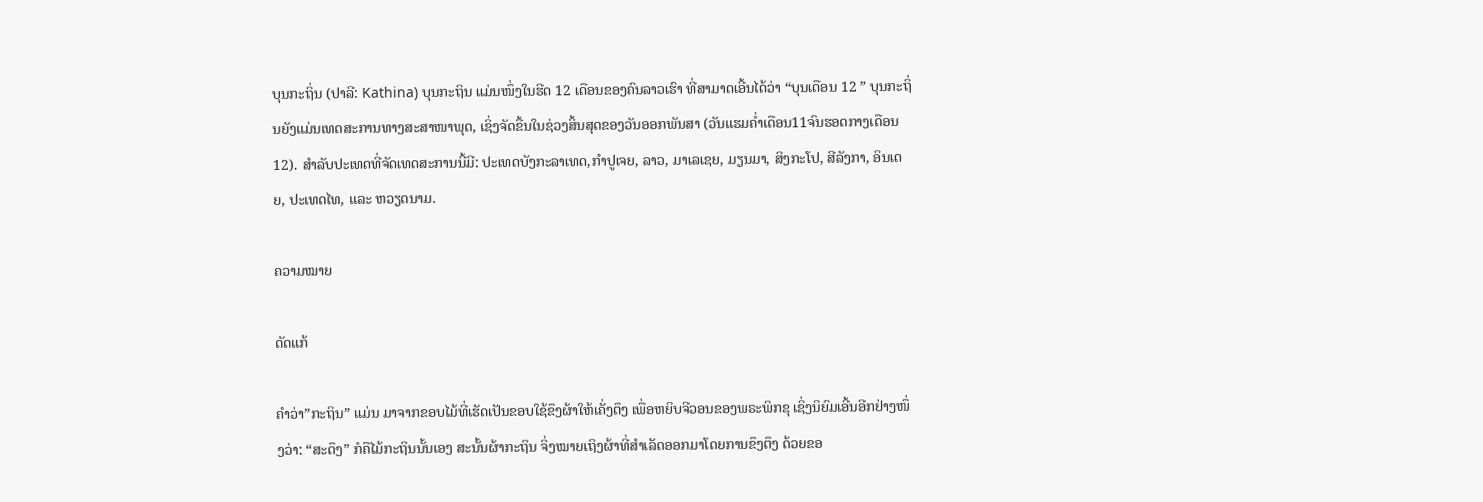ບຸນກະຖິ່ນ (ປາລີ: Kathina) ບຸນກະຖິນ ແມ່ນໜຶ່ງໃນຮີດ 12 ເດືອນຂອງຄົນລາວເຮົາ ທີ່ສາມາດເອີ້ນໄດ້ວ່າ “ບຸນເດືອນ 12 ” ບຸນກະຖິ່ນຍັງແມ່ນເທດສະການທາງສະສາໜາພຸດ, ເຊິ່ງຈັດຂື້ນໃນຊ່ວງສິ້ນສຸດຂອງວັນອອກພັນສາ (ວັນແຮມຄໍ່າເດືອນ11ຈົນຮອດກາງເດືອນ12). ສຳລັບປະເທດທີ່ຈັດເທດສະການນີ້ມີ: ປະເທດບັງກະລາເທດ,ກໍາປູເຈຍ, ລາວ, ມາເລເຊຍ, ມຽນມາ, ສິງກະໂປ, ສີລັງກາ, ອິນເດຍ, ປະເທດໄທ, ແລະ ຫວຽດນາມ.

ຄວາມໝາຍ

ດັດແກ້

ຄຳວ່າ”ກະຖິນ” ແມ່ນ ມາຈາກຂອບໄມ້ທີ່ເຮັດເປັນຂອບໃຊ້ຂຶງຜ້າໃຫ້ເຄັ່ງຕຶງ ເພື່ອຫຍິບຈີວອນຂອງພຣະພິກຂຸ ເຊິ່ງນິຍົມເອີ້ນອີກຢ່າງໜຶ່ງວ່າ: “ສະດຶງ” ກໍຄືໄມ້ກະຖິນນັ້ນເອງ ສະນັ້ນຜ້າກະຖິນ ຈິ່ງໝາຍເຖິງຜ້າທີ່ສຳເລັດອອກມາໂດຍການຂຶງຕຶງ ດ້ວຍຂອ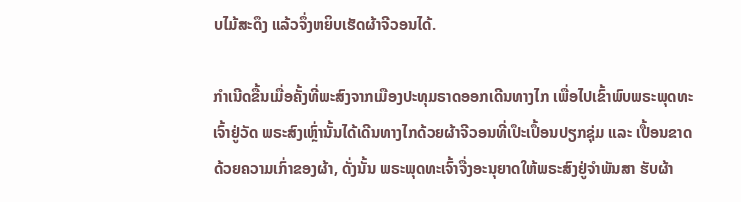ບໄມ້ສະດຶງ ແລ້ວຈຶ່ງຫຍິບເຮັດຜ້າຈີວອນໄດ້.

ກຳເນີດຂື້ນເມື່ອຄັ້ງທີ່ພະສົງຈາກເມືອງປະທຸມຣາດອອກເດີນທາງໄກ ເພື່ອໄປເຂົ້າພົບພຣະພຸດທະເຈົ້າຢູ່ວັດ ພຣະສົງເຫຼົ່ານັ້ນໄດ້ເດີນທາງໄກດ້ວຍຜ້າຈີວອນທີ່ເປຶະເປຶ້ອນປຽກຊຸ່ມ ແລະ ເປື້ອນຂາດດ້ວຍຄວາມເກົ່າຂອງຜ້າ, ດັ່ງນັ້ນ ພຣະພຸດທະເຈົ້າຈື່ງອະນຸຍາດໃຫ້ພຣະສົງຢູ່ຈຳພັນສາ ຮັບຜ້າ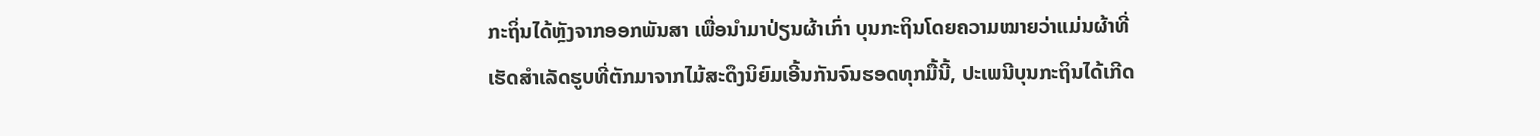ກະຖິ່ນໄດ້ຫຼັງຈາກອອກພັນສາ ເພື່ອນຳມາປ່ຽນຜ້າເກົ່າ ບຸນກະຖິນໂດຍຄວາມໝາຍວ່າແມ່ນຜ້າທີ່ເຮັດສຳເລັດຮູບທີ່ຕັກມາຈາກໄມ້ສະດຶງນິຍົມເອີ້ນກັນຈົນຮອດທຸກມື້ນີ້, ປະເພນີບຸນກະຖິນໄດ້ເກີດ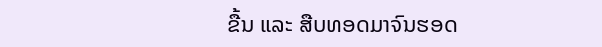ຂື້ນ ແລະ ສືບທອດມາຈົນຮອດ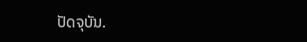ປັດຈຸບັນ.